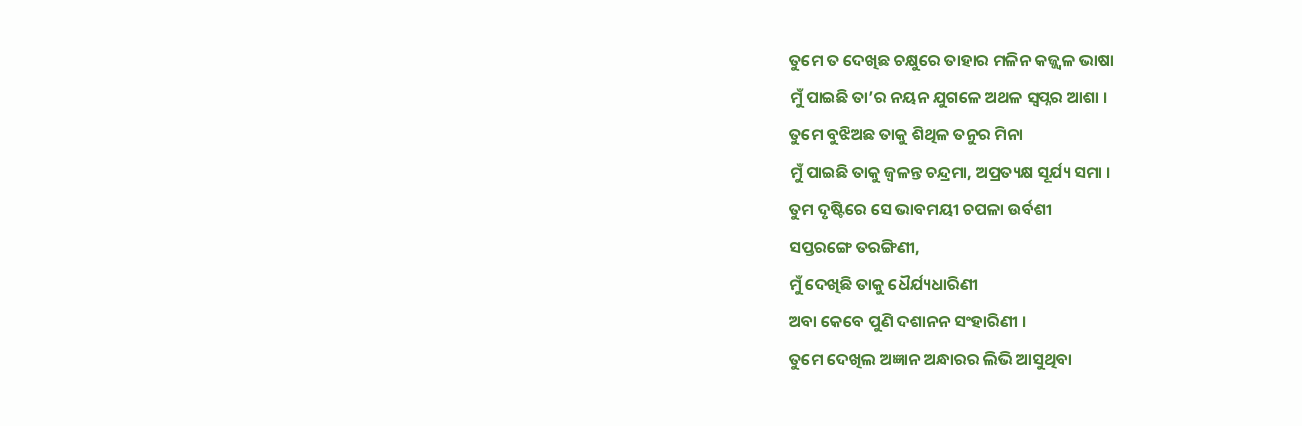ତୁମେ ତ ଦେଖିଛ ଚକ୍ଷୁରେ ତାହାର ମଳିନ କଜ୍ଜ୍ୱଳ ଭାଷା
ମୁଁ ପାଇଛି ତା’ର ନୟନ ଯୁଗଳେ ଅଥଳ ସ୍ୱପ୍ନର ଆଶା ।
ତୁମେ ବୁଝିଅଛ ତାକୁ ଶିଥିଳ ତନୁର ମିନା
ମୁଁ ପାଇଛି ତାକୁ ଜ୍ୱଳନ୍ତ ଚନ୍ଦ୍ରମା, ଅପ୍ରତ୍ୟକ୍ଷ ସୂର୍ଯ୍ୟ ସମା ।
ତୁମ ଦୃଷ୍ଟିରେ ସେ ଭାବମୟୀ ଚପଳା ଉର୍ବଶୀ
ସପ୍ତରଙ୍ଗେ ତରଙ୍ଗିଣୀ,
ମୁଁ ଦେଖିଛି ତାକୁ ଧୈର୍ଯ୍ୟଧାରିଣୀ
ଅବା କେବେ ପୁଣି ଦଶାନନ ସଂହାରିଣୀ ।
ତୁମେ ଦେଖିଲ ଅଜ୍ଞାନ ଅନ୍ଧାରର ଲିଭି ଆସୁଥିବା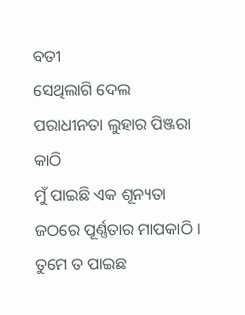ବତୀ
ସେଥିଲାଗି ଦେଲ ପରାଧୀନତା ଲୁହାର ପିଞ୍ଜରା କାଠି
ମୁଁ ପାଇଛି ଏକ ଶୂନ୍ୟତା ଜଠରେ ପୂର୍ଣ୍ଣତାର ମାପକାଠି ।
ତୁମେ ତ ପାଇଛ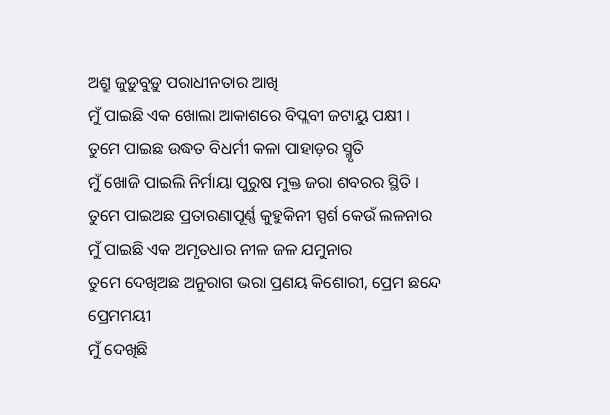ଅଶ୍ରୁ ଜୁଡ଼ୁବୁଡ଼ୁ ପରାଧୀନତାର ଆଖି
ମୁଁ ପାଇଛି ଏକ ଖୋଲା ଆକାଶରେ ବିପ୍ଲବୀ ଜଟାୟୁ ପକ୍ଷୀ ।
ତୁମେ ପାଇଛ ଉଦ୍ଧତ ବିଧର୍ମୀ କଳା ପାହାଡ଼ର ସ୍ମୃତି
ମୁଁ ଖୋଜି ପାଇଲି ନିର୍ମାୟା ପୁରୁଷ ମୁକ୍ତ ଜରା ଶବରର ସ୍ଥିତି ।
ତୁମେ ପାଇଅଛ ପ୍ରତାରଣାପୂର୍ଣ୍ଣ କୁହୁକିନୀ ସ୍ପର୍ଶ କେଉଁ ଲଳନାର
ମୁଁ ପାଇଛି ଏକ ଅମୃତଧାର ନୀଳ ଜଳ ଯମୁନାର
ତୁମେ ଦେଖିଅଛ ଅନୁରାଗ ଭରା ପ୍ରଣୟ କିଶୋରୀ, ପ୍ରେମ ଛନ୍ଦେ ପ୍ରେମମୟୀ
ମୁଁ ଦେଖିଛି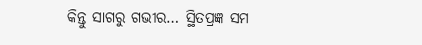କିନ୍ତୁ ସାଗରୁ ଗଭୀର… ସ୍ଥିତପ୍ରଜ୍ଞ ସମ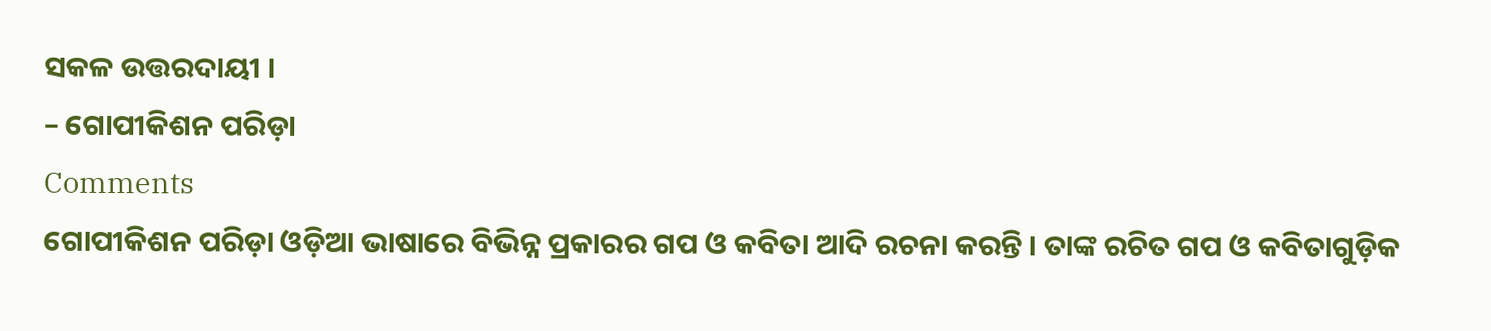ସକଳ ଉତ୍ତରଦାୟୀ ।
– ଗୋପୀକିଶନ ପରିଡ଼ା
Comments
ଗୋପୀକିଶନ ପରିଡ଼ା ଓଡ଼ିଆ ଭାଷାରେ ବିଭିନ୍ନ ପ୍ରକାରର ଗପ ଓ କବିତା ଆଦି ରଚନା କରନ୍ତି । ତାଙ୍କ ରଚିତ ଗପ ଓ କବିତାଗୁଡ଼ିକ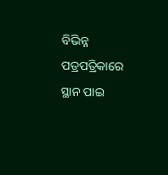ବିଭିନ୍ନ ପତ୍ରପତ୍ରିକାରେ ସ୍ଥାନ ପାଇ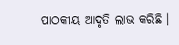ପାଠକୀୟ ଆଦୃତି ଲାଭ କରିଛି ।